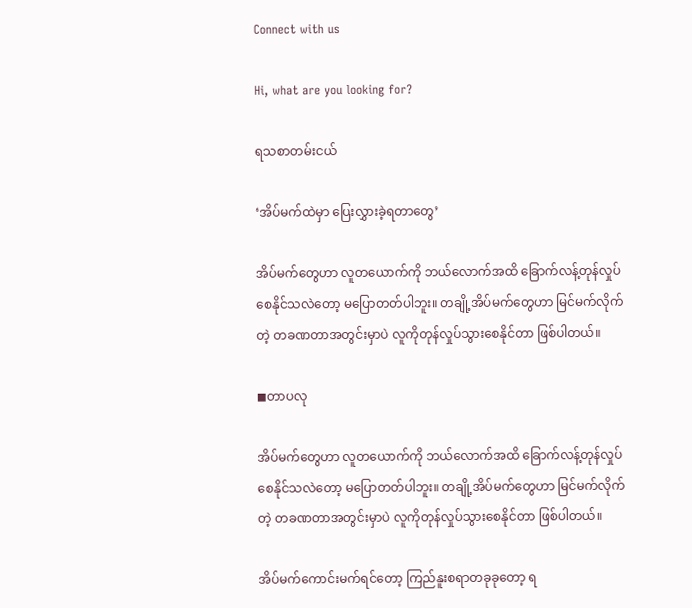Connect with us

Hi, what are you looking for?

ရသစာတမ်းငယ်

‘အိပ်မက်ထဲမှာ ပြေးလွှားခဲ့ရတာတွေ’

အိပ်မက်တွေဟာ လူတယောက်ကို ဘယ်လောက်အထိ ခြောက်လန့်တုန်လှုပ်စေနိုင်သလဲတော့ မပြောတတ်ပါဘူး။ တချို့အိပ်မက်တွေဟာ မြင်မက်လိုက်တဲ့ တခဏတာအတွင်းမှာပဲ လူကိုတုန်လှုပ်သွားစေနိုင်တာ ဖြစ်ပါတယ်။

◼တာပလု

အိပ်မက်တွေဟာ လူတယောက်ကို ဘယ်လောက်အထိ ခြောက်လန့်တုန်လှုပ်စေနိုင်သလဲတော့ မပြောတတ်ပါဘူး။ တချို့အိပ်မက်တွေဟာ မြင်မက်လိုက်တဲ့ တခဏတာအတွင်းမှာပဲ လူကိုတုန်လှုပ်သွားစေနိုင်တာ ဖြစ်ပါတယ်။

အိပ်မက်ကောင်းမက်ရင်တော့ ကြည်နူးစရာတခုခုတော့ ရ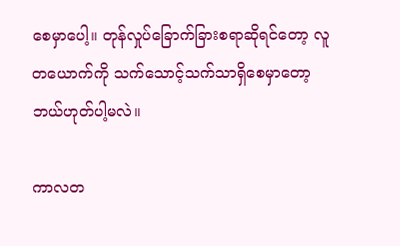စေမှာပေါ့။ တုန်လှုပ်ခြောက်ခြားစရာဆိုရင်တော့ လူတယောက်ကို သက်‌သောင့်သက်သာရှိစေမှာတော့ ဘယ်ဟုတ်ပါ့မလဲ။

ကာလတ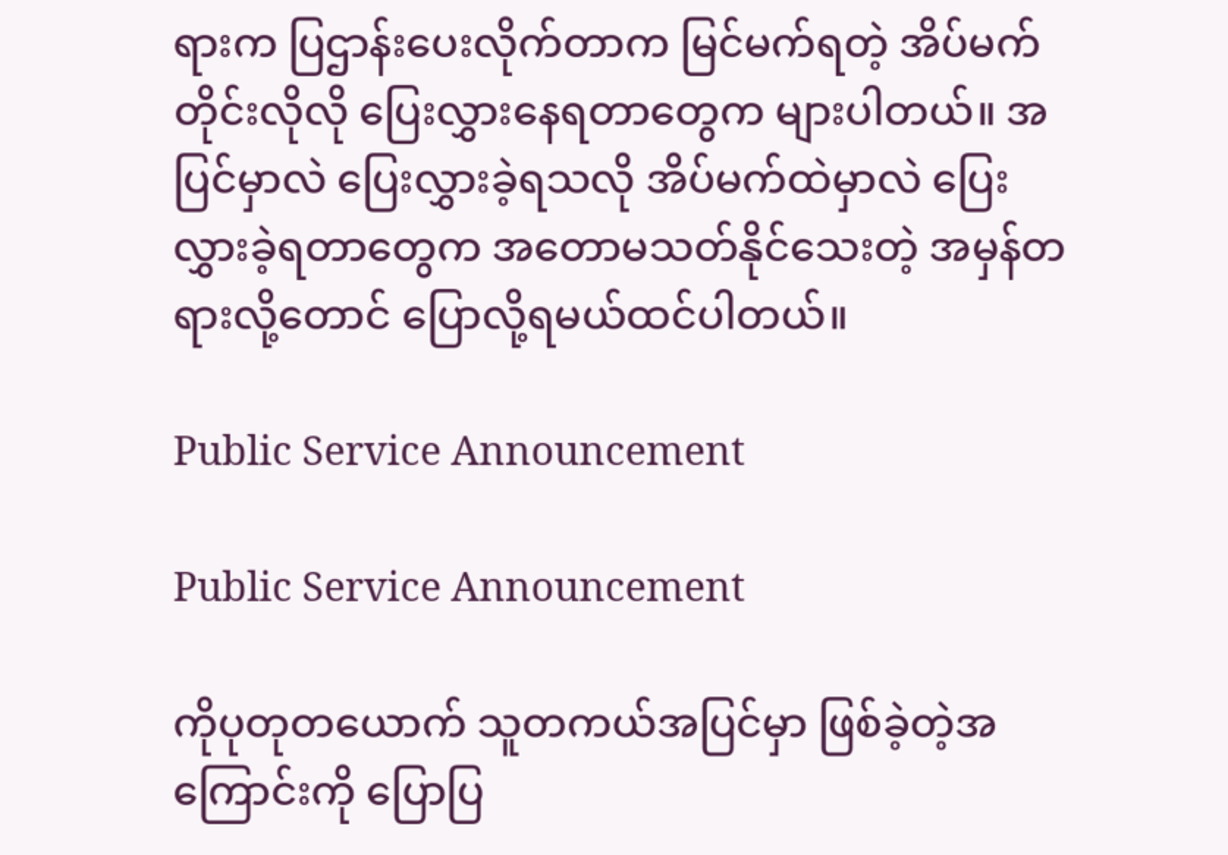ရားက ပြဌာန်းပေးလိုက်တာက မြင်မက်ရတဲ့ အိပ်မက်တိုင်းလိုလို ပြေးလွှားနေရတာတွေက များပါတယ်။ အပြင်မှာလဲ ပြေးလွှားခဲ့ရသလို အိပ်မက်ထဲမှာလဲ ပြေးလွှားခဲ့ရတာတွေက အတောမသတ်နိုင်သေးတဲ့ အမှန်တရားလို့တောင် ပြောလို့ရမယ်ထင်ပါတယ်။

Public Service Announcement

Public Service Announcement

ကိုပုတုတယောက် သူတကယ်အပြင်မှာ ဖြစ်ခဲ့တဲ့အကြောင်းကို ပြောပြ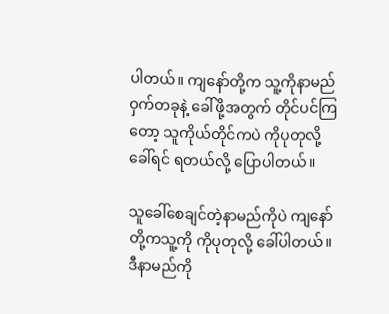ပါတယ်။ ကျနော်တို့က သူ့ကိုနာမည်ဝှက်တခုနဲ့ ခေါ်ဖို့အတွက် တိုင်ပင်ကြတော့ သူကိုယ်တိုင်ကပဲ ကိုပုတုလို့ခေါ်ရင် ရတယ်လို့ ပြောပါတယ်။

သူခေါ်စေချင်တဲ့နာမည်ကိုပဲ ကျနော်တို့ကသူ့ကို ကိုပုတုလို့ ခေါ်ပါတယ်။ ဒီနာမည်ကို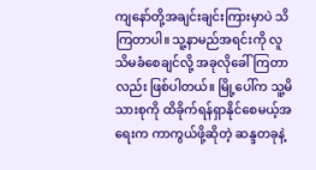ကျနော်တို့အချင်းချင်းကြားမှာပဲ သိကြတာပါ။ သူ့နာမည်အရင်းကို လူသိမခံစေချင်လို့ အခုလိုခေါ်ကြတာလည်း ဖြစ်ပါတယ်။ မြို့ပေါ်က သူ့မိသားစုကို ထိခိုက်ရန်ရှာနိုင်စေမယ့်အရေးက ကာကွယ်ဖို့ဆိုတဲ့ ဆန္ဒတခုနဲ့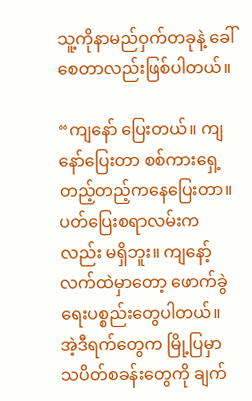သူ့ကိုနာမည်ဝှက်တခုနဲ့ ခေါ်စေတာလည်းဖြစ်ပါတယ်။

“ကျနော် ပြေးတယ်။ ကျနော်ပြေးတာ စစ်ကားရှေ့တည့်တည့်ကနေပြေးတာ။ ပတ်ပြေးစရာလမ်းကလည်း မရှိဘူး။ ကျနော့်လက်ထဲမှာတော့ ဖောက်ခွဲရေးပစ္စည်းတွေပါတယ်။ အဲ့ဒီရက်တွေက မြို့ပြမှာ သပိတ်စခန်းတွေကို ချက်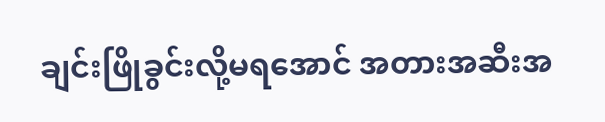ချင်းဖြိုခွင်းလို့မရအောင် အတားအဆီးအ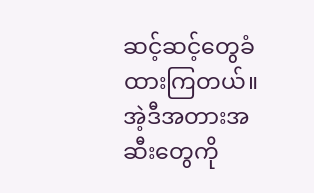ဆင့်ဆင့်တွေခံထားကြတယ်။ အဲ့ဒီအတားအဆီးတွေကို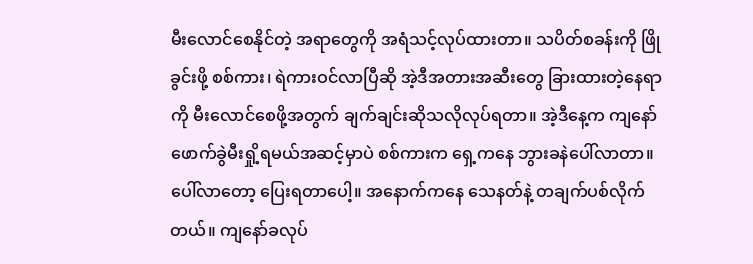မီးလောင်စေနိုင်တဲ့ အရာတွေကို အရံသင့်လုပ်ထားတာ။ သပိတ်စခန်းကို ဖြိုခွင်းဖို့ စစ်ကား၊ ရဲကားဝင်လာပြီဆို အဲ့ဒီအတားအဆီးတွေ ခြားထားတဲ့နေရာကို မီးလောင်စေဖို့အတွက် ချက်ချင်းဆိုသလိုလုပ်ရတာ။ အဲ့ဒီနေ့က ကျနော်ဖောက်ခွဲမီးရှို့ရမယ်အဆင့်မှာပဲ စစ်ကားက ရှေ့ကနေ ဘွားခနဲပေါ်လာတာ။ ပေါ်လာတော့ ပြေးရတာပေါ့။ အနောက်ကနေ သေနတ်နဲ့ တချက်ပစ်လိုက်တယ်။ ကျနော်ခလုပ်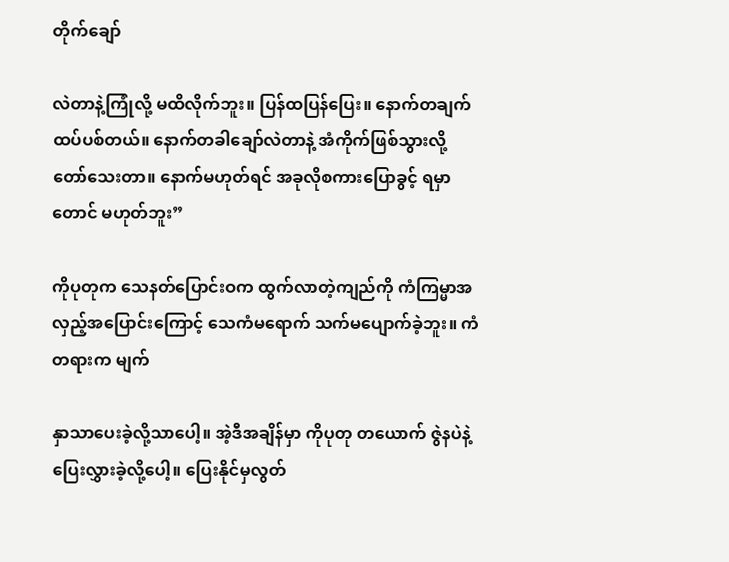တိုက်ချော်

လဲတာနဲ့ကြုံလို့ မထိလိုက်ဘူး။ ပြန်ထပြန်ပြေး။ နောက်တချက်ထပ်ပစ်တယ်။ နောက်တခါချော်လဲတာနဲ့ အံကိုက်ဖြစ်သွားလို့တော်‌သေးတာ။ နောက်မဟုတ်ရင် အခုလိုစကားပြောခွင့် ရမှာတောင် မဟုတ်ဘူး”

ကိုပုတုက သေနတ်ပြောင်းဝက ထွက်လာတဲ့ကျည်ကို ကံကြမ္မာအလှည့်အပြောင်းကြောင့် သေကံမရောက် သက်မပျောက်ခဲ့ဘူး။ ကံတရားက မျက်

နှာသာပေးခဲ့လို့သာပေါ့။ အဲ့ဒီအချိန်မှာ ကိုပုတု တယောက် ဇွဲနပဲနဲ့ပြေးလွှားခဲ့လို့ပေါ့။ ပြေးနိုင်မှလွတ်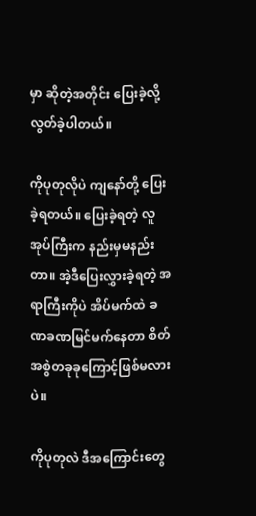မှာ ဆိုတဲ့အတိုင်း ပြေးခဲ့လို့ လွတ်ခဲ့ပါတယ်။

ကိုပုတုလိုပဲ ကျနော်တို့ ပြေးခဲ့ရတယ်။ ပြေးခဲ့ရတဲ့ လူအုပ်ကြီးက နည်းမှမနည်းတာ။ အဲ့ဒီပြေးလွှားခဲ့ရတဲ့ အရာကြီးကိုပဲ အိပ်မက်ထဲ ခဏခဏမြင်မက်နေတာ စိတ်အစွဲတခုခုကြောင့်ဖြစ်မလားပဲ။

ကိုပုတုလဲ ဒီအကြောင်းတွေ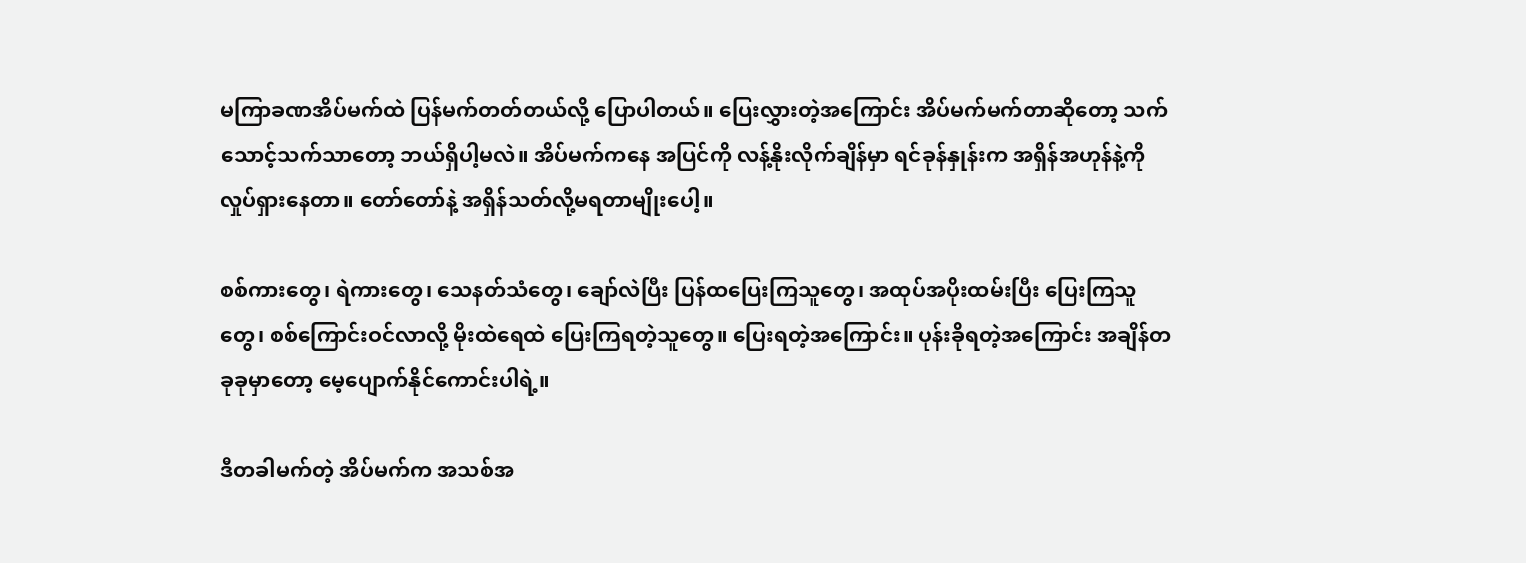မကြာခဏအိပ်မက်ထဲ ပြန်မက်တတ်တယ်လို့ ပြောပါတယ်။ ပြေးလွှားတဲ့အကြောင်း အိပ်မက်မက်တာဆိုတော့ သက်သောင့်သက်သာတော့ ဘယ်ရှိပါ့မလဲ။ အိပ်မက်ကနေ အပြင်ကို လန့်နိုးလိုက်ချိန်မှာ ရင်ခုန်နှုန်းက အရှိန်အဟုန်နဲ့ကို လှုပ်ရှားနေတာ။ တော်တော်နဲ့ အရှိန်သတ်လို့မရတာမျိုးပေါ့။

စစ်ကားတွေ၊ ရဲကားတွေ၊ သေနတ်သံတွေ၊ ချော်လဲပြီး ပြန်ထပြေးကြသူတွေ၊ အထုပ်အပိုးထမ်းပြီး ပြေးကြသူတွေ၊ စစ်ကြောင်းဝင်လာလို့ မိုးထဲ‌ရေထဲ ပြေးကြရတဲ့သူတွေ။ ပြေးရတဲ့အကြောင်း။ ပုန်းခိုရတဲ့အကြောင်း အချိန်တခုခုမှာတော့ မေ့‌ပျောက်နိုင်ကောင်းပါရဲ့။

ဒီတခါမက်တဲ့ အိပ်မက်က အသစ်အ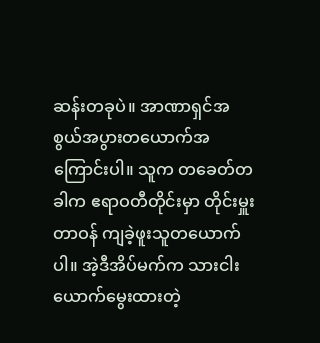ဆန်းတခုပဲ။ အာဏာရှင်အစွယ်အပွားတယောက်အကြောင်းပါ။ သူက တခေတ်တခါက ဧရာဝတီတိုင်းမှာ တိုင်းမှူးတာဝန် ကျခဲ့ဖူးသူတယောက်ပါ။ အဲ့ဒီအိပ်မက်က သားငါးယောက်မွေးထားတဲ့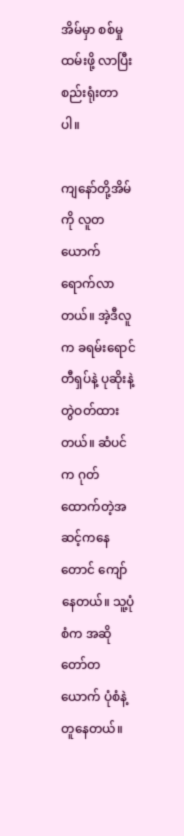အိမ်မှာ စစ်မှုထမ်းဖို့ လာပြီးစည်းရုံးတာပါ။

ကျနော်တို့အိမ်ကို လူတယောက် ရောက်လာတယ်။ အဲ့ဒီလူက ခရမ်းရောင်တီရှပ်နဲ့ ပုဆိုးနဲ့တွဲဝတ်ထားတယ်။ ဆံပင်က ဂုတ်ထောက်တဲ့အဆင့်ကနေတောင် ကျော်နေတယ်။ သူ့ပုံစံက အဆိုတော်တယောက် ပုံစံနဲ့တူနေတယ်။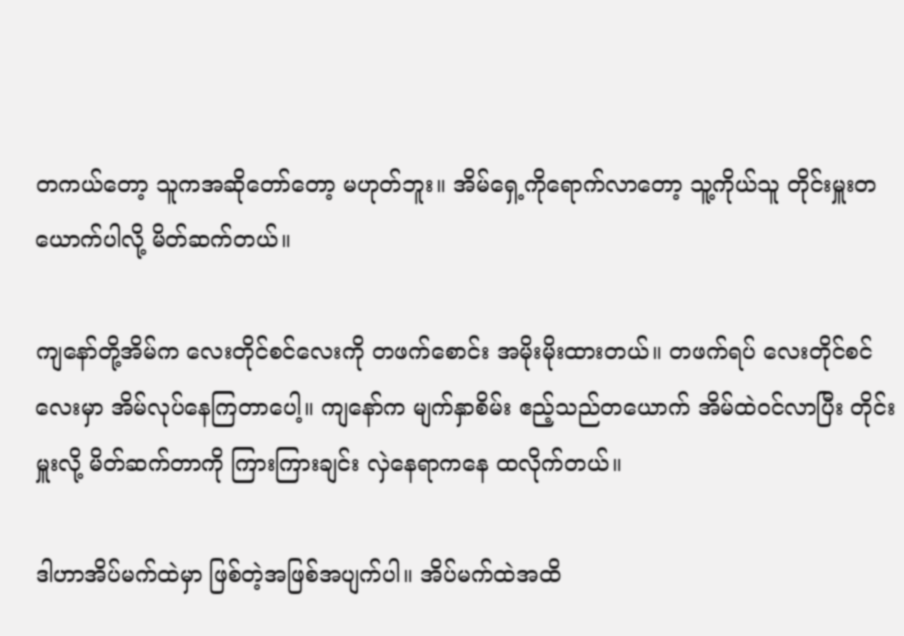တကယ်တော့ သူကအဆိုတော်တော့ မဟုတ်ဘူး။ အိမ်ရှေ့ကိုရောက်လာတော့ သူ့ကိုယ်သူ တိုင်းမှူးတယောက်ပါလို့ မိတ်ဆက်တယ်။

ကျနော်တို့အိမ်က လေးတိုင်စင်လေးကို တဖက်စောင်း အမိုးမိုးထားတယ်။ တဖက်ရပ် လေးတိုင်စင်လေးမှာ အိမ်လုပ်နေကြတာပေါ့။ ကျနော်က မျက်နှာစိမ်း ဧည့်သည်တယောက် အိမ်ထဲဝင်လာပြီး တိုင်းမှူးလို့ မိတ်ဆက်တာကို ကြားကြားချင်း လှဲနေရာကနေ ထလိုက်တယ်။

ဒါဟာအိပ်မက်ထဲမှာ ဖြစ်တဲ့အဖြစ်အပျက်ပါ။ အိပ်မက်ထဲအထိ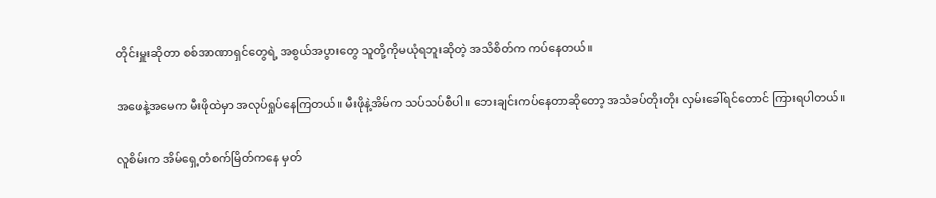တိုင်းမှူးဆိုတာ စစ်အာဏာရှင်တွေရဲ့ အစွယ်အပွားတွေ သူတို့ကိုမယုံရဘူးဆိုတဲ့ အသိစိတ်က ကပ်နေတယ်။

အဖေနဲ့အမေက မီးဖိုထဲမှာ အလုပ်ရှုပ်နေကြတယ်။ မီးဖိုနဲ့အိမ်က သပ်သပ်စီပါ။ ဘေးချင်းကပ်နေတာဆိုတော့ အသံခပ်တိုးတိုး လှမ်းခေါ်ရင်တောင် ကြားရပါတယ်။

လူစိမ်းက အိမ်ရှေ့တံစက်မြိတ်ကနေ မှတ်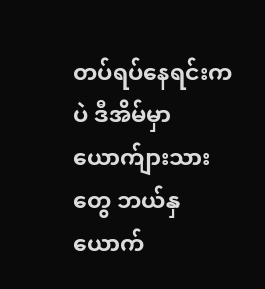တပ်ရပ်နေရင်းကပဲ ဒီအိမ်မှာယောက်ျားသားတွေ ဘယ်နှယောက်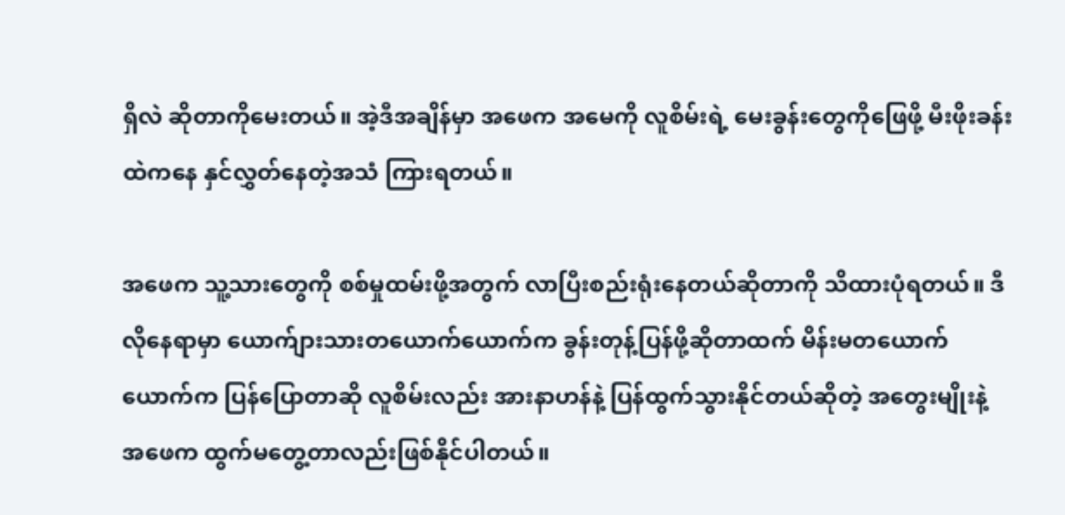ရှိလဲ ဆိုတာကိုမေးတယ်။ အဲ့ဒီအချိန်မှာ အဖေက အမေကို လူစိမ်းရဲ့ မေးခွန်းတွေကိုဖြေဖို့ မီးဖိုးခန်းထဲကနေ နှင်လွှတ်နေတဲ့အသံ ကြားရတယ်။

အဖေက သူ့သားတွေကို စစ်မှုထမ်းဖို့အတွက် လာပြီးစည်းရုံးနေတယ်ဆိုတာကို သိထားပုံရတယ်။ ဒီလိုနေရာမှာ ယောက်ျားသားတယောက်ယောက်က ခွန်းတုန့်ပြန်ဖို့ဆိုတာထက် မိန်းမတယောက်ယောက်က ပြန်ပြောတာဆို လူစိမ်းလည်း အားနာဟန်နဲ့ ပြန်ထွက်သွားနိုင်တယ်ဆိုတဲ့ အတွေးမျိုးနဲ့ အဖေက ထွက်မတွေ့တာလည်းဖြစ်နိုင်ပါတယ်။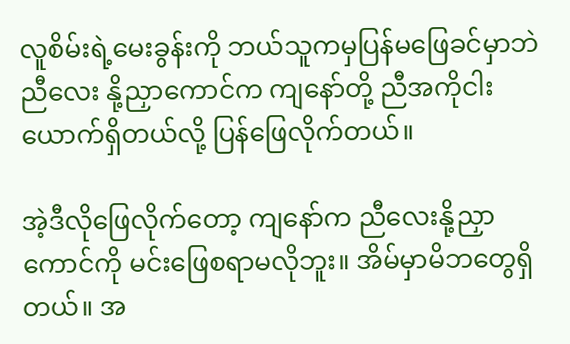လူစိမ်းရဲ့မေးခွန်းကို ဘယ်သူကမှပြန်မဖြေခင်မှာဘဲ ညီလေး နို့ညှာကောင်က ကျနော်တို့ ညီအကိုငါးယောက်ရှိတယ်လို့ ပြန်ဖြေလိုက်တယ်။

အဲ့ဒီလိုဖြေလိုက်တော့ ကျနော်က ညီလေးနို့ညှာကောင်ကို မင်းဖြေစရာမလိုဘူး။ အိမ်မှာမိဘတွေရှိတယ်။ အ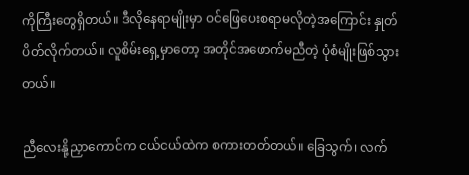ကိုကြီးတွေရှိတယ်။ ဒီလိုနေရာမျိုးမှာ ဝင်ဖြေပေးစရာမလိုတဲ့အကြောင်း နှုတ်ပိတ်လိုက်တယ်။ လူစိမ်းရှေ့မှာတော့ အတိုင်အဖောက်မညီတဲ့ ပုံစံမျိုးဖြစ်သွားတယ်။

ညီလေးနို့ညှာကောင်က ငယ်ငယ်ထဲက စကားတတ်တယ်။ ခြေသွက်၊ လက်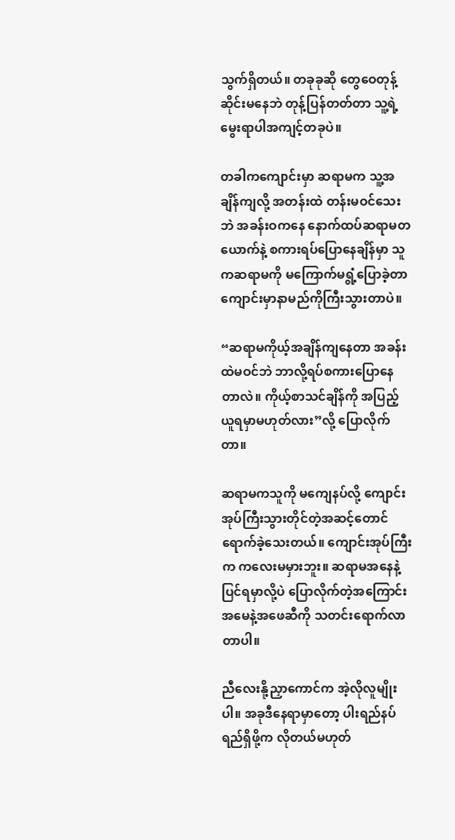သွက်ရှိတယ်။ တခုခုဆို တွေဝေတုန့်ဆိုင်းမနေဘဲ တုန့်ပြန်တတ်တာ သူ့ရဲ့မွေးရာပါအကျင့်တခုပဲ။

တခါကကျောင်းမှာ ဆရာမက သူ့အချိန်ကျလို့ အတန်းထဲ တန်းမဝင်သေးဘဲ အခန်းဝကနေ နောက်ထပ်ဆရာမတယောက်နဲ့ စကားရပ်ပြောနေချိန်မှာ သူကဆရာမကို မကြောက်မရွံ့ပြောခဲ့တာ ကျောင်းမှာနာမည်ကိုကြီးသွားတာပဲ။

“ဆရာမကိုယ့်အချိန်ကျနေတာ အခန်းထဲမဝင်ဘဲ ဘာလို့ရပ်စကားပြောနေတာလဲ။ ကိုယ့်စာသင်ချိန်ကို အပြည့်ယူရမှာမဟုတ်လား”လို့ ပြောလိုက်တာ။

ဆရာမကသူကို မကျေနပ်လို့ ကျောင်းအုပ်ကြီးသွားတိုင်တဲ့အဆင့်တောင် ရောက်ခဲ့သေးတယ်။ ကျောင်းအုပ်ကြီးက ကလေးမမှားဘူး။ ဆရာမအနေနဲ့ပြင်ရမှာလို့ပဲ ပြောလိုက်တဲ့အကြောင်း အမေနဲ့အဖေဆီကို သတင်းရောက်လာတာပါ။

ညီလေးနို့ညှာကောင်က အဲ့လိုလူမျိုးပါ။ အခုဒီနေရာမှာတော့ ပါးရည်နပ်ရည်ရှိဖို့က လိုတယ်မဟုတ်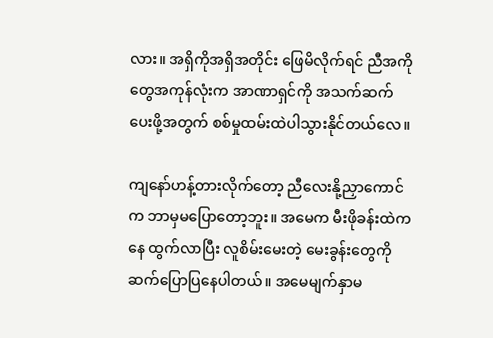လား။ အရှိကိုအရှိအတိုင်း ဖြေမိလိုက်ရင် ညီအကိုတွေအကုန်လုံးက အာဏာရှင်ကို အသက်ဆက်ပေးဖို့အတွက် စစ်မှုထမ်းထဲပါသွားနိုင်တယ်လေ။

ကျနော်ဟန့်တားလိုက်တော့ ညီလေးနို့ညှာကောင်က ဘာမှမပြောတော့ဘူး။ အမေက မီးဖိုခန်းထဲကနေ ထွက်လာပြီး လူစိမ်းမေးတဲ့ မေးခွန်းတွေကို ဆက်ပြောပြနေပါတယ်။ အမေမျက်နှာမ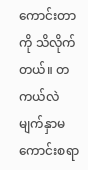ကောင်းတာကို သိလိုက်တယ်။ တကယ်လဲ မျက်နှာမကောင်းစရာ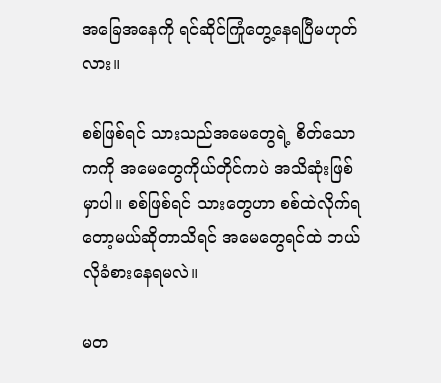အခြေအနေကို ရင်ဆိုင်ကြုံတွေ့နေရပြီမဟုတ်လား။

စစ်ဖြစ်ရင် သားသည်အမေတွေရဲ့ စိတ်သောကကို အမေတွေကိုယ်တိုင်ကပဲ အသိဆုံးဖြစ်မှာပါ။ စစ်ဖြစ်ရင် သားတွေဟာ စစ်ထဲလိုက်ရတော့မယ်ဆို‌တာသိရင် အမေတွေရင်ထဲ ဘယ်လိုခံစားနေရမလဲ။

မတ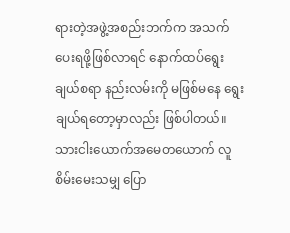ရားတဲ့အဖွဲ့အစည်းဘက်က အသက်ပေးရဖို့ဖြစ်လာရင် နောက်ထပ်ရွေးချယ်စရာ နည်းလမ်းကို မဖြစ်မနေ ရွေးချယ်ရတော့မှာလည်း ဖြစ်ပါတယ်။ သားငါးယောက်အမေတယောက် လူစိမ်းမေးသမျှ ပြော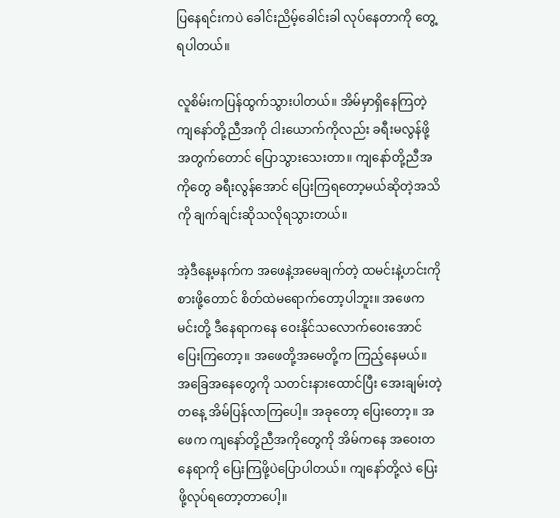ပြနေရင်းကပဲ ခေါင်းညိမ့်ခေါင်းခါ လုပ်နေတာကို တွေ့ရပါတယ်။

လူစိမ်းကပြန်ထွက်သွားပါတယ်။ အိမ်မှာရှိနေကြတဲ့ ကျနော်တို့ညီအကို ငါးယောက်ကိုလည်း ခရီးမလွန်ဖို့အတွက်တောင် ပြော‌သွားသေးတာ။ ကျနော်တို့ညီအကိုတွေ ခရီးလွန်အောင် ပြေးကြရတော့မယ်ဆိုတဲ့အသိကို ချက်ချင်းဆိုသလိုရသွားတယ်။

အဲ့ဒီနေ့မနက်က အဖေနဲ့အမေချက်တဲ့ ထမင်းနဲ့ဟင်းကို စားဖို့တောင် စိတ်ထဲမရောက်တော့ပါဘူး။ အဖေက မင်း‌တို့ ဒီနေရာကနေ ဝေးနိုင်သလောက်ဝေးအောင် ပြေးကြတော့။ အဖေတို့အမေတို့က ကြည့်နေမယ်။ အခြေအနေတွေကို သတင်းနားထောင်ပြီး အေးချမ်းတဲ့တနေ့ အိမ်ပြန်လာကြပေါ့။ အခုတော့ ပြေးတော့။ အဖေက ကျနော်တို့ညီအကိုတွေကို အိမ်ကနေ အဝေးတနေရာကို ပြေးကြဖို့ပဲပြောပါတယ်။ ကျနော်တို့လဲ ပြေးဖို့လုပ်ရတော့တာပေါ့။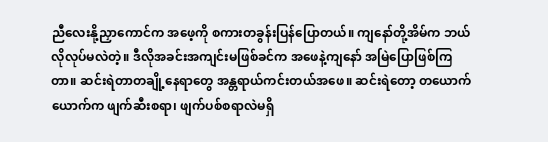ညီလေးနို့ညှာကောင်က အဖေ့ကို စကားတခွန်းပြန်ပြောတယ်။ ကျနော်တို့အိမ်က ဘယ်လိုလုပ်မလဲတဲ့။ ဒီလိုအခင်းအကျင်းမဖြစ်ခင်က အဖေနဲ့ကျနော် အမြဲပြောဖြစ်ကြတာ။ ဆင်းရဲတာတချို့နေရာတွေ အန္တရာယ်ကင်းတယ်အဖေ။ ဆင်းရဲတော့ တယောက်ယောက်က ဖျက်ဆီးစရာ၊ ‌ဖျက်ပစ်စရာလဲမရှိ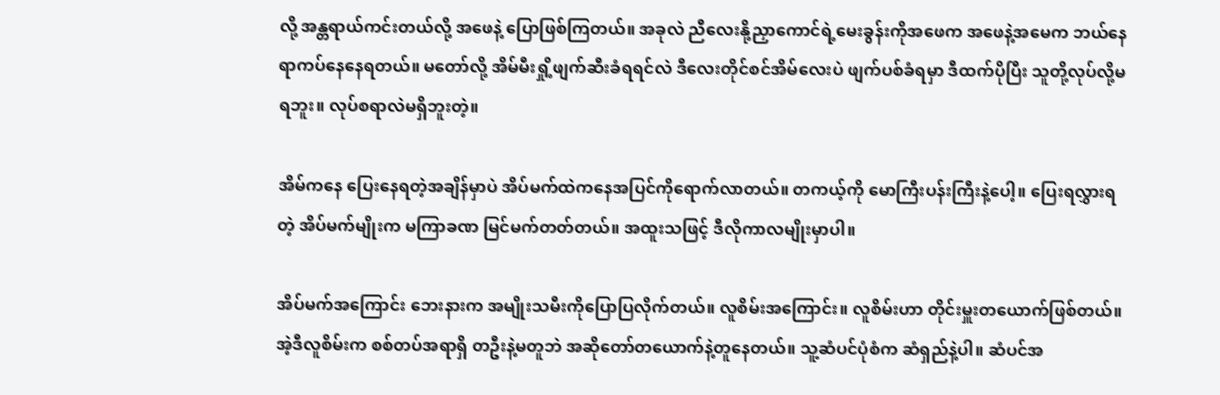လို့ အန္တရာယ်ကင်းတယ်လို့ အဖေနဲ့ ပြောဖြစ်ကြတယ်။ အခုလဲ ညီလေးနို့ညှာကောင်ရဲ့မေးခွန်းကိုအဖေက အဖေနဲ့အမေက ဘယ်နေရာကပ်နေနေရတယ်။ မတော်လို့ အိမ်မီးရှို့ဖျက်ဆီးခံရရင်လဲ ဒီလေးတိုင်စင်အိမ်လေးပဲ ဖျက်ပစ်ခံရမှာ ဒီထက်ပိုပြီး သူတို့လုပ်လို့မရဘူး။ လုပ်စရာလဲမရှိဘူးတဲ့။

အိမ်ကနေ ပြေးနေရတဲ့အချိန်မှာပဲ အိပ်မက်ထဲကနေအပြင်ကိုရောက်လာတယ်။ တကယ့်ကို မောကြီးပန်းကြီးနဲ့ပေါ့။ ပြေးရလွှားရတဲ့ အိပ်မက်မျိုးက မကြာခဏ မြင်မက်တတ်တယ်။ အထူးသဖြင့် ဒီလိုကာလမျိုးမှာပါ။

အိပ်မက်အကြောင်း ဘေးနားက အမျိုးသမီးကိုပြောပြလိုက်တယ်။ လူစိမ်းအကြောင်း။ လူစိမ်းဟာ တိုင်းမှူးတယောက်ဖြစ်တယ်။ အဲ့ဒီလူစိမ်းက စစ်တပ်အရာရှိ တဦးနဲ့မတူဘဲ အဆိုတော်တယောက်နဲ့တူနေတယ်။ သူ့ဆံပင်ပုံစံက ဆံရှည်နဲ့ပါ။ ဆံပင်အ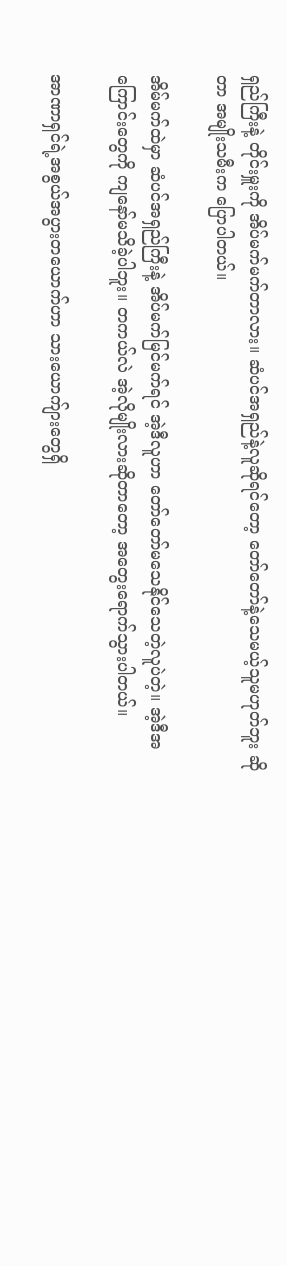ရှည်ကြီးနဲ့ တိုင်းမှူးကို အိပ်မက်မက်တာလား။ ဆံပင်အရှည်နဲ့လူဆိုရင်တော့ တော်တော်နဲ့သေမယ့်သူမဟုတ်ဘူး ဆိုတာ အမျိုးသမီးက ပြောပါတယ်။

အိမ်မက်ထဲမှာ ဆံပင်အရှည်ကြီးနဲ့ အိပ်မက်မြင်မက်ရင် အဲ့ဒီလူဟာ တော်တော်မသေနိုင်သေတဲ့လူပဲတဲ့။ အဲ့ဒီအကြောင်းတွေကို ကျနော်မသိခဲ့ပါဘူး။ တကယ်လဲ အဲ့လိုမျိုးလားဆိုတာတော့ အတွေးရောက်သွားပါတယ်။

အာဏာရှင်ရဲ့အစွယ်အပွားတယောက်ဟာ သားယောက်ျားတွေရှိ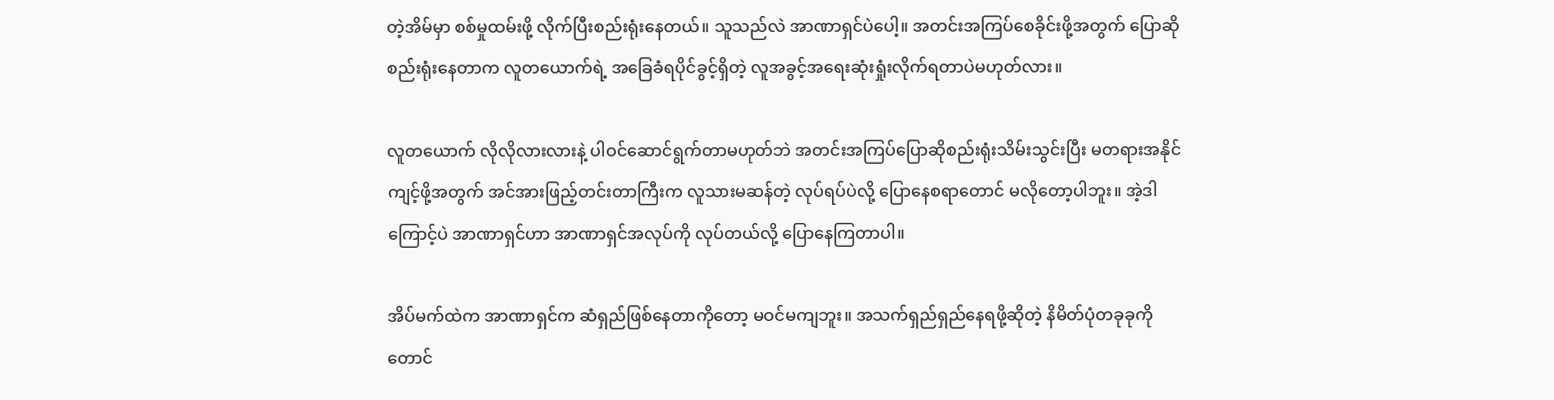တဲ့အိမ်မှာ စစ်မှုထမ်းဖို့ လိုက်ပြီးစည်းရုံးနေတယ်။ သူသည်လဲ အာဏာရှင်ပဲပေါ့။ အတင်းအကြပ်စေခိုင်းဖို့အတွက် ပြောဆိုစည်းရုံးနေတာက လူတယောက်ရဲ့ အခြေခံရပိုင်ခွင့်ရှိတဲ့ လူအခွင့်အရေးဆုံးရှုံးလိုက်ရတာပဲမဟုတ်လား။

လူတယောက် လိုလိုလားလားနဲ့ ပါဝင်ဆောင်ရွက်တာမဟုတ်ဘဲ အတင်းအကြပ်ပြောဆိုစည်းရုံးသိမ်းသွင်းပြီး မတရားအနိုင်ကျင့်ဖို့အတွက် အင်အားဖြည့်တင်းတာကြီးက လူသားမဆန်တဲ့ လုပ်ရပ်ပဲလို့ ပြောနေစရာတောင် မလိုတော့ပါဘူး။ အဲ့ဒါကြောင့်ပဲ အာဏာရှင်ဟာ အာဏာရှင်အလုပ်ကို လုပ်တယ်လို့ ပြောနေကြတာပါ။

အိပ်မက်ထဲက အာဏာရှင်က ဆံရှည်ဖြစ်နေတာကိုတော့ မဝင်မကျဘူး။ အသက်ရှည်ရှည်နေရဖို့ဆိုတဲ့ နိမိတ်ပုံတခုခုကိုတောင်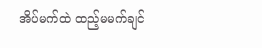အိပ်မက်ထဲ ထည့်မမက်ချင်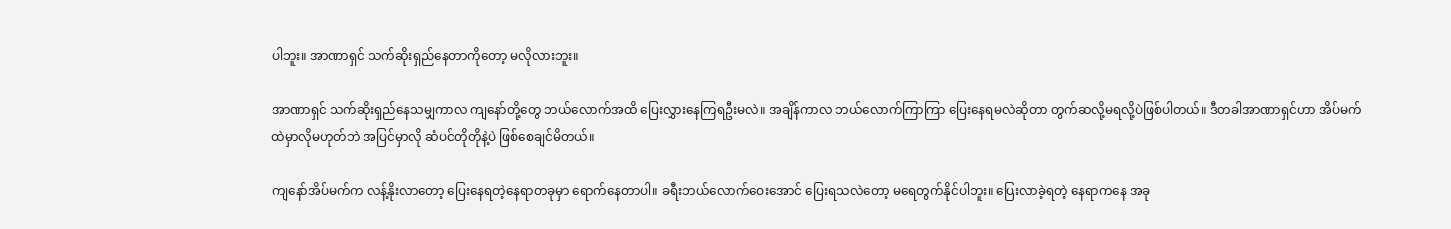ပါဘူး။ အာဏာရှင် သက်ဆိုးရှည်နေတာကိုတော့ မလိုလားဘူး။

အာဏာရှင် သက်ဆိုးရှည်နေသမျှကာလ ကျနော်တို့တွေ ဘယ်လောက်အထိ ပြေးလွှားနေကြရဦးမလဲ။ အချိန်ကာလ ဘယ်လောက်ကြာကြာ ပြေးနေရမလဲဆိုတာ တွက်ဆလို့မရလို့ပဲဖြစ်ပါတယ်။ ဒီတခါအာဏာရှင်ဟာ အိပ်မက်ထဲမှာလိုမဟုတ်ဘဲ အပြင်မှာလို ဆံပင်တိုတိုနဲ့ပဲ ဖြစ်စေချင်မိတယ်။

ကျနော်အိပ်မက်က လန့်နိုးလာတော့ ပြေးနေရတဲ့နေရာတခုမှာ ရောက်နေတာပါ။ ခရီးဘယ်လောက်ဝေးအောင် ပြေးရသလဲတော့ မရေတွက်နိုင်ပါဘူး။ ပြေးလာခဲ့ရတဲ့ နေရာကနေ အခု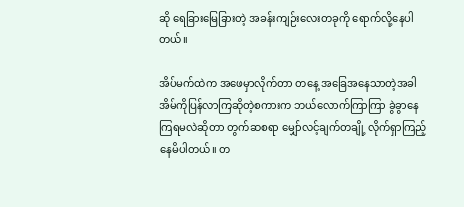ဆို ရေခြားမြေခြားတဲ့ အခန်းကျဉ်းလေးတခုကို ရောက်လို့နေပါတယ်။

အိပ်မက်ထဲက အဖေမှာလိုက်တာ တနေ့ အခြေအနေသာတဲ့အခါ အိမ်ကိုပြန်လာကြဆိုတဲ့စကားက ဘယ်လောက်ကြာကြာ ခွဲခွာ‌နေကြရမလဲဆိုတာ တွက်ဆစရာ မျှော်လင့်ချက်တချို့ လိုက်ရှာကြည့်နေမိပါတယ်။ တ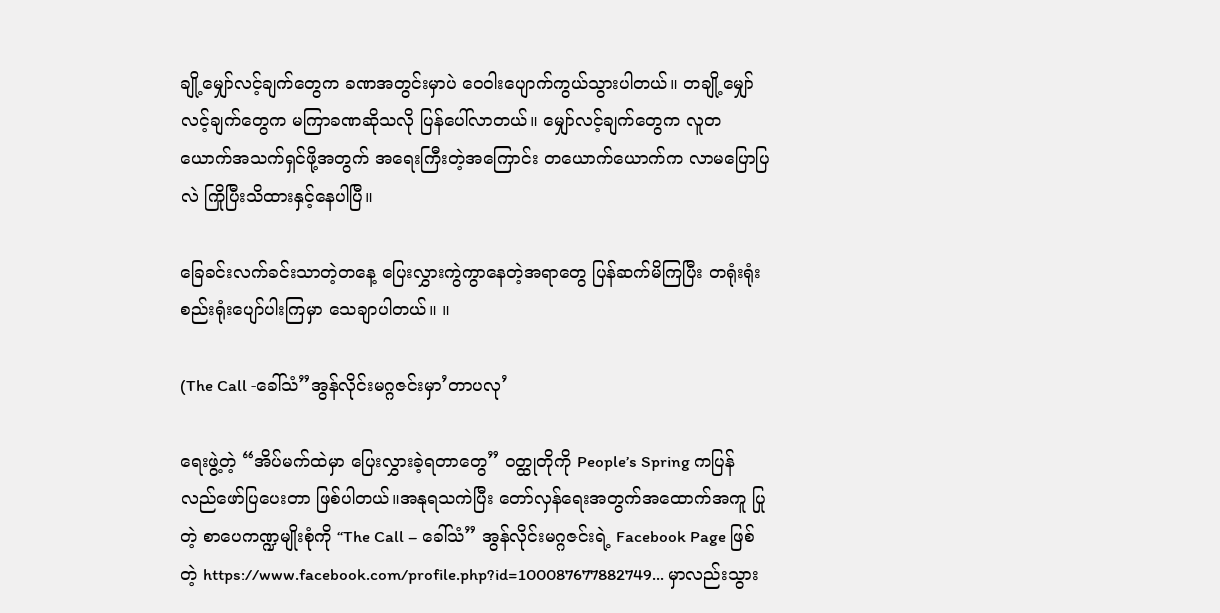ချို့မျှော်လင့်ချက်တွေက ခဏအတွင်းမှာပဲ ဝေဝါးပျောက်ကွယ်သွားပါတယ်။ တချို့မျှော်လင့်ချက်တွေက မကြာခဏဆိုသလို ပြန်ပေါ်လာတယ်။ မျှော်လင့်ချက်တွေက လူတယောက်အသက်ရှင်ဖို့အတွက် အရေးကြီးတဲ့အကြောင်း တယောက်ယောက်က လာမပြောပြလဲ ကြိုပြီးသိထားနှင့်နေပါပြီ။

ခြေခင်းလက်ခင်းသာတဲ့တနေ့ ပြေးလွှားကွဲကွာနေတဲ့အရာတွေ ပြန်ဆက်မိကြပြီး တရုံးရုံး စည်းရုံးပျော်ပါးကြမှာ သေချာပါတယ်။ ။

(The Call -ခေါ်သံ”အွန်လိုင်းမဂ္ဂဇင်းမှာ’တာပလု’

ရေးဖွဲ့တဲ့ “အိပ်မက်ထဲမှာ ပြေးလွှားခဲ့ရတာတွေ” ဝတ္ထုတိုကို People’s Spring ကပြန်လည်ဖော်ပြပေးတာ ဖြစ်ပါတယ်။အနုရသကဲပြီး တော်လှန်ရေးအတွက်အထောက်အကူ ပြုတဲ့ စာပေကဏ္ဍမျိုးစုံကို “The Call – ခေါ်သံ” အွန်လိုင်းမဂ္ဂဇင်းရဲ့ Facebook Page ဖြစ်တဲ့ https://www.facebook.com/profile.php?id=100087677882749… မှာလည်းသွား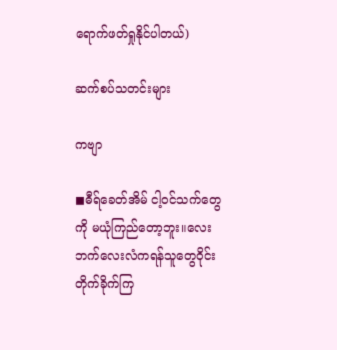ရောက်ဖတ်ရှုနိုင်ပါတယ်)

ဆက်စပ်သတင်းများ

ကဗျာ

◼ဓီရ်ခေတ်အိမ် ငါ့ဝင်သက်တွေကို မယုံကြည်တော့ဘူး။လေးဘက်လေးလံကရန်သူတွေဝိုင်းတိုက်ခိုက်ကြ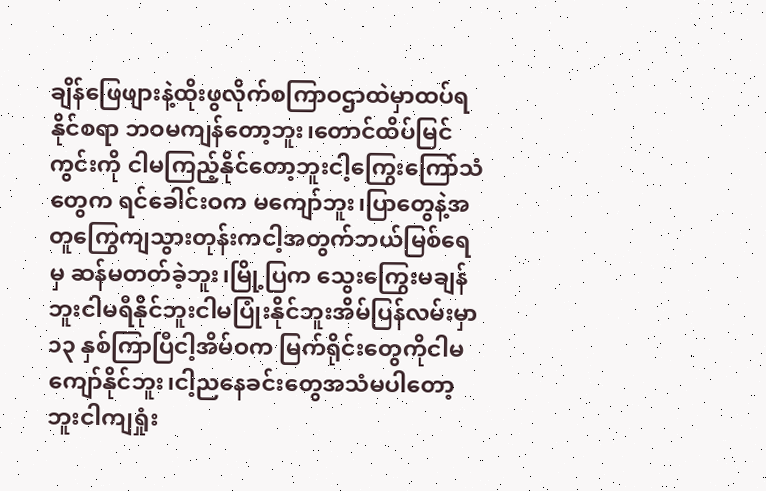ချိန်ဖြေဖျားနဲ့ထိုးဖွလိုက်စကြာဝဌာထဲမှာထပ်ရနိုင်စရာ ဘဝမကျန်တော့ဘူး၊တောင်ထိပ်မြင်ကွင်းကို ငါမကြည့်နိုင်တော့ဘူးငါ့ကြွေးကြော်သံတွေက ရင်ခေါင်းဝက မကျော်ဘူး၊ပြာတွေနဲ့အတူကြွေကျသွားတုန်းကငါ့အတွက်ဘယ်မြစ်ရေမှ ဆန်မတတ်ခဲ့ဘူး၊မြို့ပြက သွေးကြွေးမချန်ဘူးငါမရီနိုင်ဘူးငါမပြုံးနိုင်ဘူးအိမ်ပြန်လမ်းမှာ ၁၃ နှစ်ကြာပြီငါ့အိမ်ဝက မြက်ရိုင်းတွေကိုငါမကျော်နိုင်ဘူး၊ငါ့ညနေခင်းတွေအသံမပါတော့ဘူးငါကျရှုံး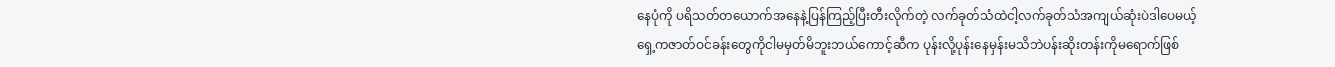နေပုံကို ပရိသတ်တယောက်အနေနဲ့ပြန်ကြည့်ပြီးတီးလိုက်တဲ့ လက်ခုတ်သံထဲငါ့လက်ခုတ်သံအကျယ်ဆုံးပဲဒါပေမယ့်ရှေ့ကဇာတ်ဝင်ခန်းတွေကိုငါမမှတ်မိဘူးဘယ်ကောင့်ဆီက ပုန်းလို့ပုန်းနေမှန်းမသိဘဲပန်းဆိုးတန်းကိုမရောက်ဖြစ်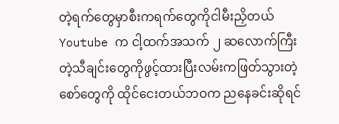တဲ့ရက်တွေမှာစီးကရက်တွေကိုငါမီးညှိတယ်Youtube က ငါ့ထက်အသက် ၂ ဆလောက်ကြီးတဲ့သီချင်းတွေကိုဖွင့်ထားပြီးလမ်းကဖြတ်သွားတဲ့ စော်တွေကို ထိုင်ငေးတယ်ဘဝက ညနေခင်းဆိုရင်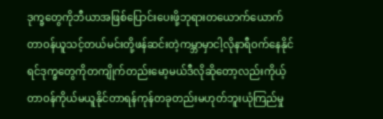ဒုက္ခတွေကိုဘီယာအဖြစ်ပြောင်းပေးဖို့ဘုရားတယောက်ယောက်တာဝန်ယူသင့်တယ်မင်းတို့ဖန်ဆင်းတဲ့ကမ္ဘာမှာငါ့လိုနာရီဝက်နေနိုင်ရင်ဒုက္ခတွေကိုတကျိုက်တည်းမော့မယ်ဒီလိုဆိုတော့လည်းကိုယ့်တာဝန်ကိုယ်မယူနိုင်တာရန်ကုန်တခုတည်းမဟုတ်ဘူးယုံကြည်မှု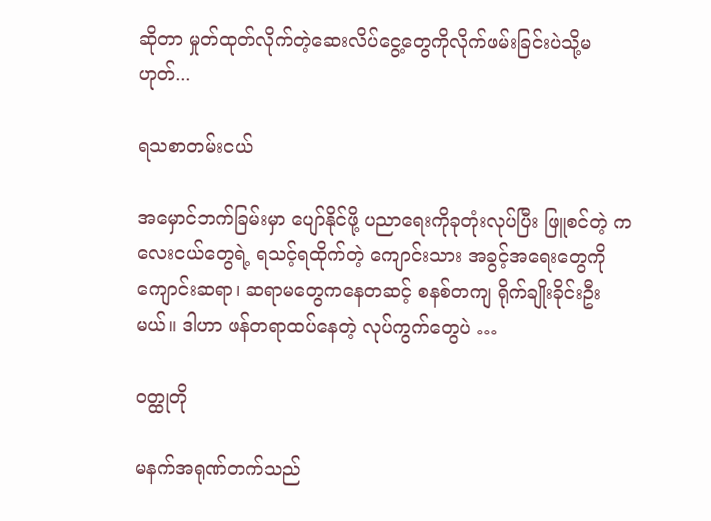ဆိုတာ မှုတ်ထုတ်လိုက်တဲ့ဆေးလိပ်ငွေ့တွေကိုလိုက်ဖမ်းခြင်းပဲသို့မဟုတ်...

ရသစာတမ်းငယ်

အမှောင်ဘက်ခြမ်းမှာ ပျော်နိုင်ဖို့ ပညာရေးကိုခုတုံးလုပ်ပြီး ဖြူစင်တဲ့ ကလေးငယ်တွေရဲ့ ရသင့်ရထိုက်တဲ့ ကျောင်းသား အခွင့်အရေးတွေကို ကျောင်းဆရာ၊ ဆရာမတွေကနေတဆင့် စနစ်တကျ ရိုက်ချိုးခိုင်းဦးမယ်။ ဒါဟာ ဖန်တရာထပ်နေတဲ့ လုပ်ကွက်တွေပဲ …

ဝတ္ထုတို

မနက်အရုဏ်တက်သည်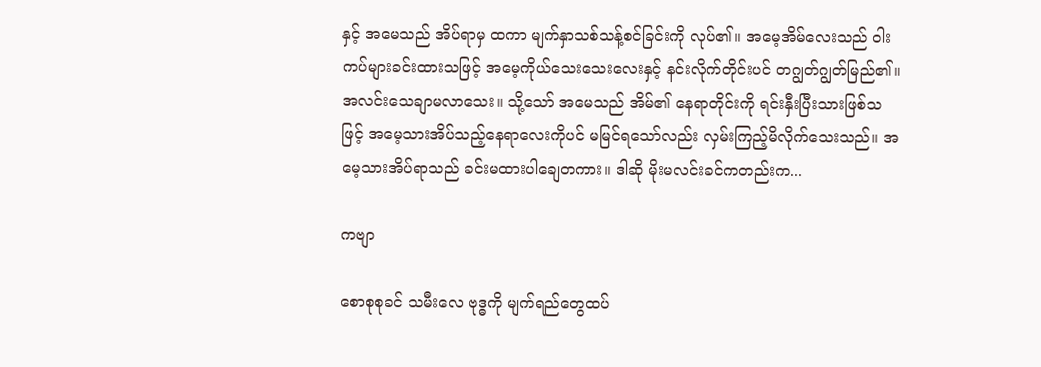နှင့် အမေသည် အိပ်ရာမှ ထကာ မျက်နှာသစ်သန့်စင်ခြင်းကို လုပ်၏။ အမေ့အိမ်လေးသည် ဝါးကပ်များခင်းထားသဖြင့် အမေ့ကိုယ်သေးသေးလေးနှင့် နင်းလိုက်တိုင်းပင် တဂျွတ်ဂျွတ်မြည်၏။ အလင်းသေချာမလာသေး။ သို့သော် အမေသည် အိမ်၏ နေရာတိုင်းကို ရင်းနှီးပြီးသားဖြစ်သဖြင့် အမေ့သားအိပ်သည့်နေရာလေးကိုပင် မမြင်ရသော်လည်း လှမ်းကြည့်မိလိုက်သေးသည်။ အမေ့သားအိပ်ရာသည် ခင်းမထားပါချေတကား။ ဒါဆို မိုးမလင်းခင်ကတည်းက...

ကဗျာ

စောစုစုခင် သမီးလေ ဗုဒ္ဓကို မျက်ရည်တွေထပ်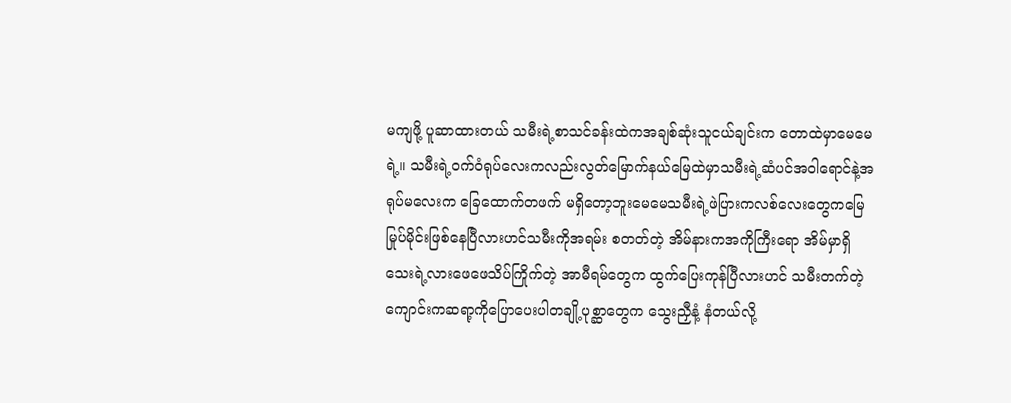မကျဖို့ ပူဆာထားတယ် သမီးရဲ့စာသင်ခန်းထဲကအချစ်ဆုံးသူငယ်ချင်းက တောထဲမှာမေမေရဲ့။ သမီးရဲ့ဝက်ဝံရုပ်လေးကလည်းလွတ်မြောက်နယ်မြေထဲမှာသမီးရဲ့ဆံပင်အဝါရောင်နဲ့အရုပ်မလေးက ခြေထောက်တဖက် မရှိတော့ဘူးမေမေသမီးရဲ့ဖဲပြားကလစ်လေးတွေကမြေမြုပ်မိုင်းဖြစ်နေပြီလားဟင်သမီးကိုအရမ်း စတတ်တဲ့ အိမ်နားကအကိုကြီးရော အိမ်မှာရှိသေးရဲ့လားဖေဖေသိပ်ကြိုက်တဲ့ အာမီရမ်တွေက ထွက်ပြေးကုန်ပြီလားဟင် သမီးတက်တဲ့ကျောင်းကဆရာ့ကိုပြောပေးပါတချို့ပုစ္ဆာတွေက သွေးညှီနံ့ နံတယ်လို့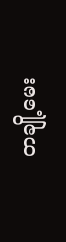တချို့မေး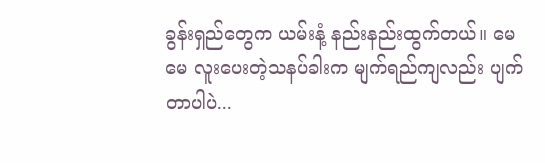ခွန်းရှည်တွေက ယမ်းနံ့ နည်းနည်းထွက်တယ်။ မေမေ လူးပေးတဲ့သနပ်ခါးက မျက်ရည်ကျလည်း ပျက်တာပါပဲ...